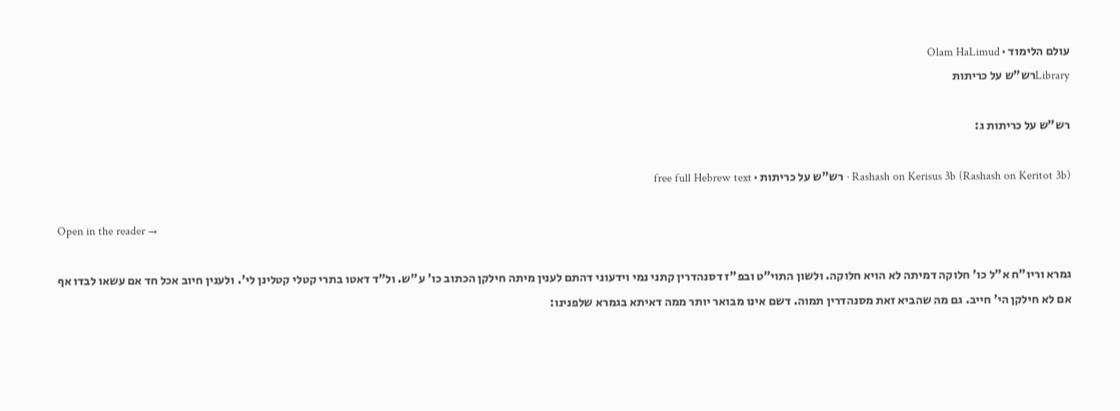עולם הלימוד · Olam HaLimud
Libraryרש"ש על כריתות

רש"ש על כריתות ג:

Rashash on Kerisus 3b (Rashash on Keritot 3b) · רש"ש על כריתות · free full Hebrew text

Open in the reader →

גמרא וריו"ח א"ל כו' חלוקה דמיתה לא הויא חלוקה. ולשון התוי"ט ובפ"ז דסנהדרין קתני נמי וידעוני דהתם לענין מיתה חילקן הכתוב כו' ע"ש. ול"ד דאטו בתרי קטלי קטלינן לי'. ולענין חיוב אכל חד אם עשאו לבדו אף אם לא חילקן הי' חייב. גם מה שהביא זאת מסנהדרין תמוה. דשם אינו מבואר יותר ממה דאיתא בגמרא שלפנינו: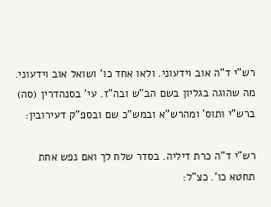רש"י ד"ה אוב וידעוני. ולאו אחד כו' ושואל אוב וידעוני. מה שהוגה בגליון בשם הב"ש ובה"ז. עי' בסנהדרין (סה) ברש"י ותוס' ומהרש"א ובמש"כ שם ובספ"ק דעירובין:

רש"י ד"ה כרת דיליה. בסדר שלח לך ואם נפש אחת תחטא כו'. כצ"ל: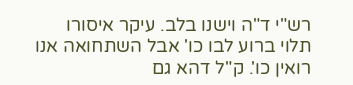רש"י ד"ה וישנו בלב. עיקר איסורו תלוי ברוע לבו כו' אבל השתחואה אנו רואין כו'. ק"ל דהא גם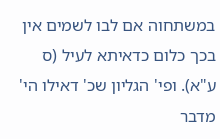במשתחוה אם לבו לשמים אין בכך כלום כדאיתא לעיל (ס ע"א). ופי' הגליון שכ' דאילו הי' מדבר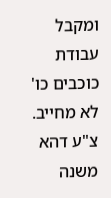ומקבל עבודת כוכבים כו' לא מחייב. צ"ע דהא משנה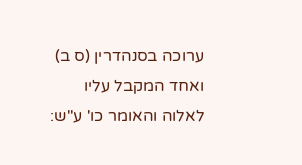ערוכה בסנהדרין (ס ב) ואחד המקבל עליו לאלוה והאומר כו' ע"ש: